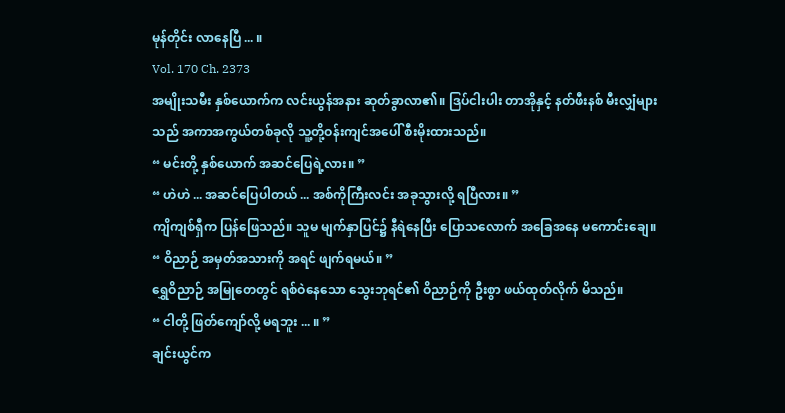မုန်တိုင်း လာနေပြီ ... ။
Vol. 170 Ch. 2373
အမျိုးသမီး နှစ်ယောက်က လင်းယွန်အနား ဆုတ်ခွာလာ၏။ ဒြပ်ငါးပါး တာအိုနှင့် နတ်ဖီးနစ် မီးလျှံများသည် အကာအကွယ်တစ်ခုလို သူ့တို့ဝန်းကျင်အပေါ် စီးမိုးထားသည်။
“ မင်းတို့ နှစ်ယောက် အဆင်ပြေရဲ့လား။ ”
“ ဟဲဟဲ ... အဆင်ပြေပါတယ် ... အစ်ကိုကြီးလင်း အခုသွားလို့ ရပြီလား။ ”
ကျိကျစ်ရှီက ပြန်ဖြေသည်။ သူမ မျက်နှာပြင်၌ နီရဲနေပြီး ပြောသလောက် အခြေအနေ မကောင်းချေ။
“ ဝိညာဉ် အမှတ်အသားကို အရင် ဖျက်ရမယ်။ ”
ရွှေဝိညာဉ် အမြုတေတွင် ရစ်ဝဲနေသော သွေးဘုရင်၏ ဝိညာဉ်ကို ဦးစွာ ဖယ်ထုတ်လိုက် မိသည်။
“ ငါတို့ ဖြတ်ကျော်လို့ မရဘူး ... ။ ”
ချင်းယွင်က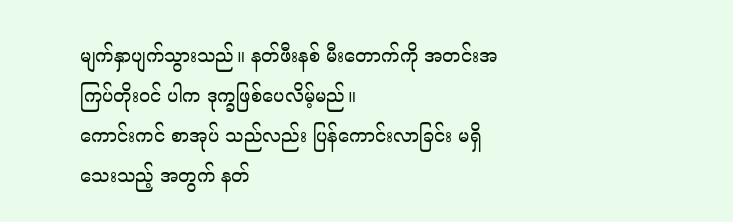မျက်နှာပျက်သွားသည်။ နတ်ဖီးနစ် မီးတောက်ကို အတင်းအကြပ်တိုးဝင် ပါက ဒုက္ခဖြစ်ပေလိမ့်မည်။
ကောင်းကင် စာအုပ် သည်လည်း ပြန်ကောင်းလာခြင်း မရှိသေးသည့် အတွက် နတ်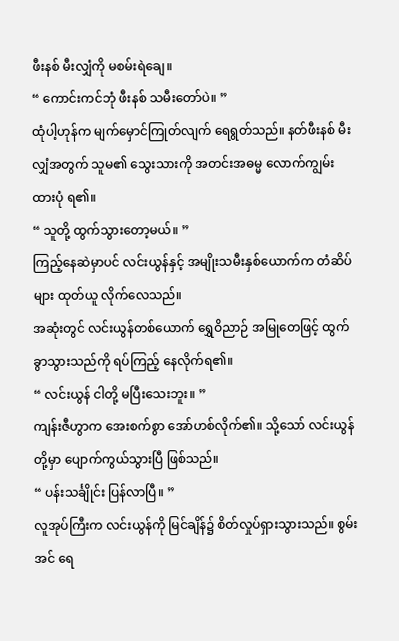ဖီးနစ် မီးလျှံကို မစမ်းရဲချေ။
“ ကောင်းကင်ဘုံ ဖီးနစ် သမီးတော်ပဲ။ ”
ထုံပါ့ဟုန်က မျက်မှောင်ကြုတ်လျက် ရေရွတ်သည်။ နတ်ဖီးနစ် မီးလျှံအတွက် သူမ၏ သွေးသားကို အတင်းအဓမ္မ လောက်ကျွမ်း ထားပုံ ရ၏။
“ သူတို့ ထွက်သွားတော့မယ်။ ”
ကြည့်နေဆဲမှာပင် လင်းယွန်နှင့် အမျိုးသမီးနှစ်ယောက်က တံဆိပ်များ ထုတ်ယူ လိုက်လေသည်။
အဆုံးတွင် လင်းယွန်တစ်ယောက် ရွှေဝိညာဉ် အမြုတေဖြင့် ထွက်ခွာသွားသည်ကို ရပ်ကြည့် နေလိုက်ရ၏။
“ လင်းယွန် ငါတို့ မပြီးသေးဘူး။ ”
ကျန်းဇီဟွာက အေးစက်စွာ အော်ဟစ်လိုက်၏။ သို့သော် လင်းယွန်တို့မှာ ပျောက်ကွယ်သွားပြီ ဖြစ်သည်။
“ ပန်းသင်္ချိုင်း ပြန်လာပြီ။ ”
လူအုပ်ကြီးက လင်းယွန်ကို မြင်ချိန်၌ စိတ်လှုပ်ရှားသွားသည်။ စွမ်းအင် ရေ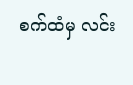စက်ထံမှ လင်း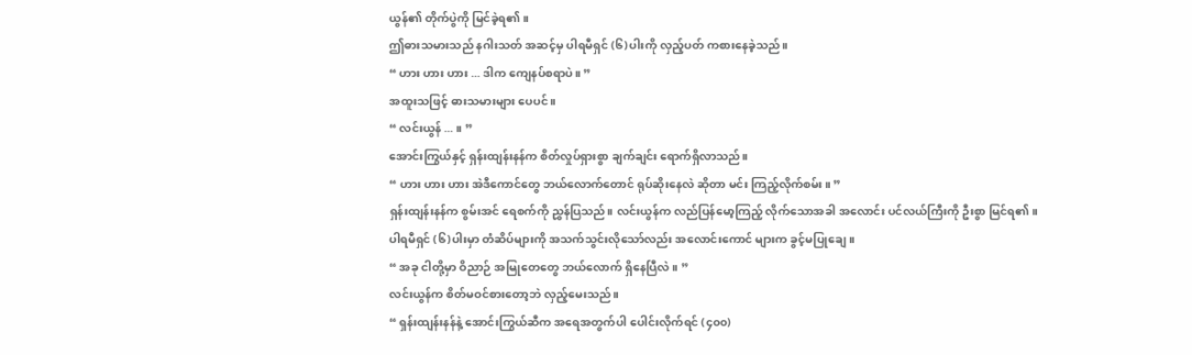ယွန်၏ တိုက်ပွဲကို မြင်ခဲ့ရ၏။
ဤဓားသမားသည် နဂါးသတ် အဆင့်မှ ပါရမီရှင် (၆)ပါးကို လှည့်ပတ် ကစားနေခဲ့သည်။
“ ဟား ဟား ဟား ... ဒါက ကျေနပ်စရာပဲ။ ”
အထူးသဖြင့် ဓားသမားများ ပေပင်။
“ လင်းယွန် ... ။ ”
အောင်းကြွယ်နှင့် ရှန်းထျန်းနန်က စိတ်လှုပ်ရှားစွာ ချက်ချင်း ရောက်ရှိလာသည်။
“ ဟား ဟား ဟား အဲဒီကောင်တွေ ဘယ်လောက်တောင် ရုပ်ဆိုးနေလဲ ဆိုတာ မင်း ကြည့်လိုက်စမ်း။ ”
ရှန်းထျန်းနန်က စွမ်းအင် ရေစက်ကို ညွှန်ပြသည်။ လင်းယွန်က လည်ပြန်မော့ကြည့် လိုက်သောအခါ အလောင်း ပင်လယ်ကြီးကို ဦးစွာ မြင်ရ၏။
ပါရမီရှင် (၆)ပါးမှာ တံဆိပ်များကို အသက်သွင်းလိုသော်လည်း အလောင်းကောင် များက ခွင့်မပြုချေ။
“ အခု ငါတို့မှာ ဝိညာဉ် အမြုတေတွေ ဘယ်လောက် ရှိနေပြီလဲ။ ”
လင်းယွန်က စိတ်မဝင်စားတော့ဘဲ လှည့်မေးသည်။
“ ရှန်းထျန်းနန်နဲ့ အောင်းကြွယ်ဆီက အရေအတွက်ပါ ပေါင်းလိုက်ရင် (၄၀၀)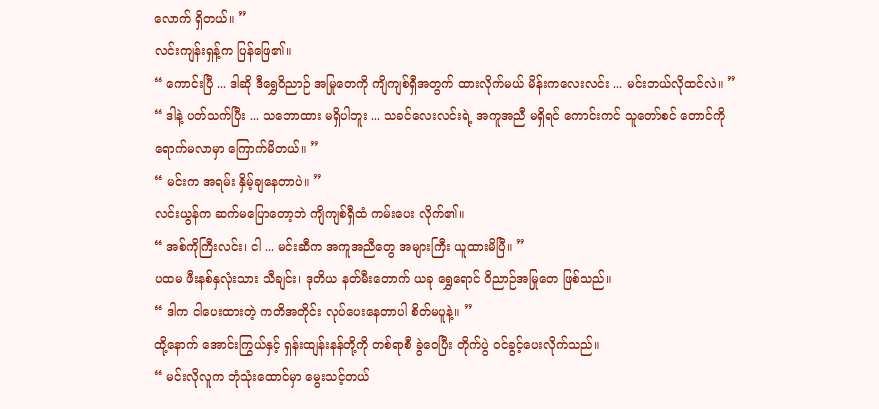လောက် ရှိတယ်။ ”
လင်းကျန်းရှန့်က ပြန်ဖြေ၏။
“ ကောင်းပြီ ... ဒါဆို ဒီရွှေဝိညာဉ် အမြုတေကို ကျိကျစ်ရှီအတွက် ထားလိုက်မယ် မိန်းကလေးလင်း ... မင်းဘယ်လိုထင်လဲ။ ”
“ ဒါနဲ့ ပတ်သက်ပြီး ... သဘောထား မရှိပါဘူး ... သခင်လေးလင်းရဲ့ အကူအညီ မရှိရင် ကောင်းကင် သူတော်စင် တောင်ကို ရောက်မလာမှာ ကြောက်မိတယ်။ ”
“ မင်းက အရမ်း နှိမ့်ချနေတာပဲ။ ”
လင်းယွန်က ဆက်မပြောတော့ဘဲ ကျိကျစ်ရှီထံ ကမ်းပေး လိုက်၏။
“ အစ်ကိုကြီးလင်း၊ ငါ ... မင်းဆီက အကူအညီတွေ အများကြီး ယူထားမိပြီ။ ”
ပထမ ဖီးနစ်နှလုံးသား သီချင်း၊ ဒုတိယ နတ်မီးတောက် ယခု ရွှေရောင် ဝိညာဉ်အမြုတေ ဖြစ်သည်။
“ ဒါက ငါပေးထားတဲ့ ကတိအတိုင်း လုပ်ပေးနေတာပါ စိတ်မပူနဲ့။ ”
ထို့နောက် အောင်းကြွယ်နှင့် ရှန်းထျန်းနန်တို့ကို တစ်ရာစီ ခွဲဝေပြီး တိုက်ပွဲ ဝင်ခွင့်ပေးလိုက်သည်။
“ မင်းလိုလူက ဘုံသုံးထောင်မှာ မွေးသင့်တယ်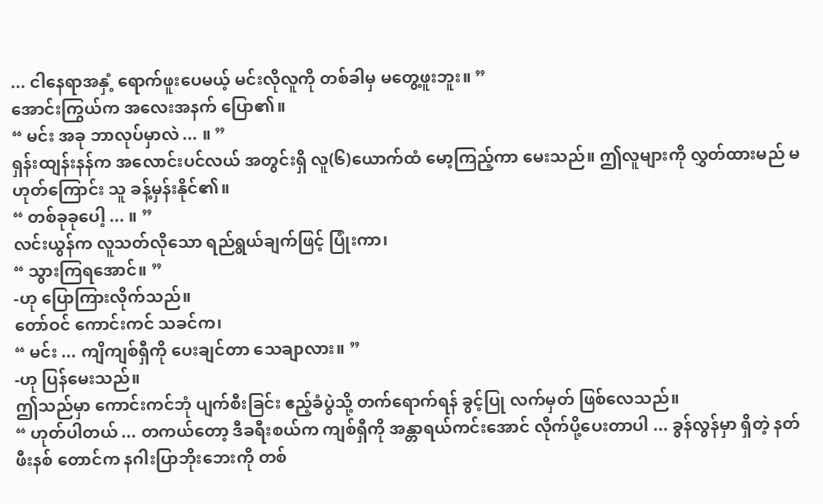... ငါနေရာအနှံ့ ရောက်ဖူးပေမယ့် မင်းလိုလူကို တစ်ခါမှ မတွေ့ဖူးဘူး။ ”
အောင်းကြွယ်က အလေးအနက် ပြော၏။
“ မင်း အခု ဘာလုပ်မှာလဲ ... ။ ”
ရှန်းထျန်းနန်က အလောင်းပင်လယ် အတွင်းရှိ လူ(၆)ယောက်ထံ မော့ကြည့်ကာ မေးသည်။ ဤလူများကို လွှတ်ထားမည် မဟုတ်ကြောင်း သူ ခန့်မှန်းနိုင်၏။
“ တစ်ခုခုပေါ့ ... ။ ”
လင်းယွန်က လူသတ်လိုသော ရည်ရွယ်ချက်ဖြင့် ပြုံးကာ၊
“ သွားကြရအောင်။ ”
-ဟု ပြောကြားလိုက်သည်။
တော်ဝင် ကောင်းကင် သခင်က၊
“ မင်း ... ကျိကျစ်ရှီကို ပေးချင်တာ သေချာလား။ ”
-ဟု ပြန်မေးသည်။
ဤသည်မှာ ကောင်းကင်ဘုံ ပျက်စီးခြင်း ဧည့်ခံပွဲသို့ တက်ရောက်ရန် ခွင့်ပြု လက်မှတ် ဖြစ်လေသည်။
“ ဟုတ်ပါတယ် ... တကယ်တော့ ဒီခရီးစယ်က ကျစ်ရှီကို အန္တာရယ်ကင်းအောင် လိုက်ပို့ပေးတာပါ ... ခွန်လွန်မှာ ရှိတဲ့ နတ်ဖီးနစ် တောင်က နဂါးပြာဘိုးဘေးကို တစ်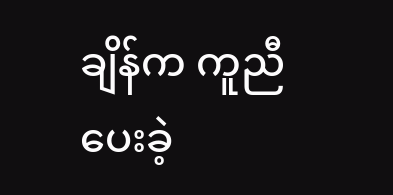ချိန်က ကူညီပေးခဲ့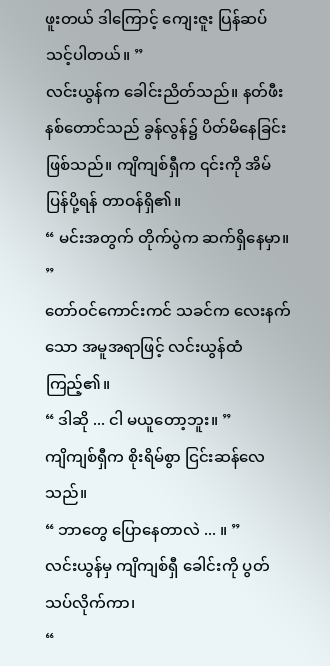ဖူးတယ် ဒါကြောင့် ကျေးဇူး ပြန်ဆပ်သင့်ပါတယ်။ ”
လင်းယွန်က ခေါင်းညိတ်သည်။ နတ်ဖီးနစ်တောင်သည် ခွန်လွန်၌ ပိတ်မိနေခြင်း ဖြစ်သည်။ ကျိကျစ်ရှီက ၎င်းကို အိမ်ပြန်ပို့ရန် တာဝန်ရှိ၏။
“ မင်းအတွက် တိုက်ပွဲက ဆက်ရှိနေမှာ။ ”
တော်ဝင်ကောင်းကင် သခင်က လေးနက်သော အမူအရာဖြင့် လင်းယွန်ထံ ကြည့်၏။
“ ဒါဆို ... ငါ မယူတော့ဘူး။ ”
ကျိကျစ်ရှီက စိုးရိမ်စွာ ငြင်းဆန်လေသည်။
“ ဘာတွေ ပြောနေတာလဲ ... ။ ”
လင်းယွန်မှ ကျိကျစ်ရှီ ခေါင်းကို ပွတ်သပ်လိုက်ကာ၊
“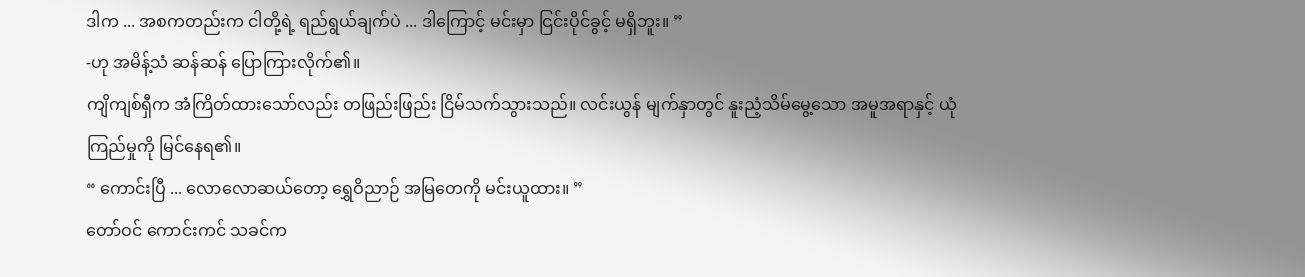ဒါက ... အစကတည်းက ငါတို့ရဲ့ ရည်ရွယ်ချက်ပဲ ... ဒါကြောင့် မင်းမှာ ငြင်းပိုင်ခွင့် မရှိဘူး။ ”
-ဟု အမိန့်သံ ဆန်ဆန် ပြောကြားလိုက်၏။
ကျိကျစ်ရှီက အံကြိတ်ထားသော်လည်း တဖြည်းဖြည်း ငြိမ်သက်သွားသည်။ လင်းယွန် မျက်နှာတွင် နူးညံ့သိမ်မွေ့သော အမူအရာနှင့် ယုံကြည်မှုကို မြင်နေရ၏။
“ ကောင်းပြီ ... လောလောဆယ်တော့ ရွှေဝိညာဉ် အမြတေကို မင်းယူထား။ ”
တော်ဝင် ကောင်းကင် သခင်က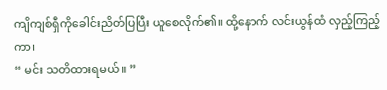ကျိကျစ်ရှီကိုခေါင်းညိတ်ပြပြီး ယူစေလိုက်၏။ ထို့နောက် လင်းယွန်ထံ လှည့်ကြည့်ကာ၊
“ မင်း သတိထားရမယ်။ ”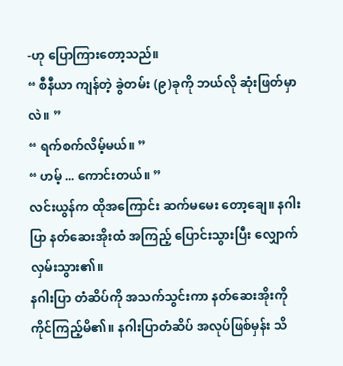-ဟု ပြောကြားတော့သည်။
“ စီနီယာ ကျန်တဲ့ ခွဲတမ်း (၉)ခုကို ဘယ်လို ဆုံးဖြတ်မှာလဲ။ ”
“ ရက်စက်လိမ့်မယ်။ ”
“ ဟမ့် ... ကောင်းတယ်။ ”
လင်းယွန်က ထိုအကြောင်း ဆက်မမေး တော့ချေ။ နဂါးပြာ နတ်ဆေးအိုးထံ အကြည့် ပြောင်းသွားပြီး လျှောက်လှမ်းသွား၏။
နဂါးပြာ တံဆိပ်ကို အသက်သွင်းကာ နတ်ဆေးအိုးကို ကိုင်ကြည့်မိ၏။ နဂါးပြာတံဆိပ် အလုပ်ဖြစ်မှန်း သိ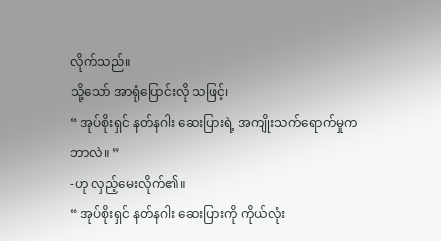လိုက်သည်။
သို့သော် အာရုံပြောင်းလို သဖြင့်၊
“ အုပ်စိုးရှင် နတ်နဂါး ဆေးပြားရဲ့ အကျိုးသက်ရောက်မှုက ဘာလဲ။ ”
-ဟု လှည့်မေးလိုက်၏။
“ အုပ်စိုးရှင် နတ်နဂါး ဆေးပြားကို ကိုယ်လုံး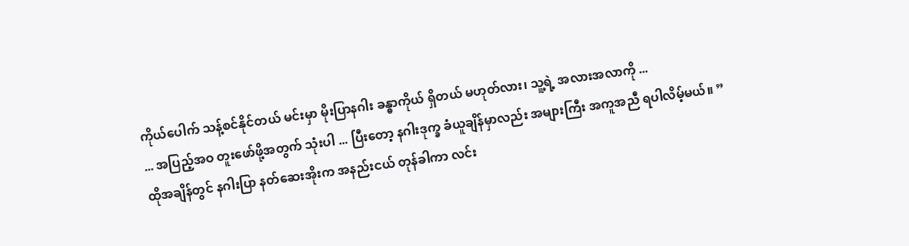ကိုယ်ပေါက် သန့်စင်နိုင်တယ် မင်းမှာ မိုးပြာနဂါး ခန္ဓာကိုယ် ရှိတယ် မဟုတ်လား၊ သူ့ရဲ့ အလားအလာကို ...
... အပြည့်အဝ တူးဖော်ဖို့အတွက် သုံးပါ ... ပြီးတော့ နဂါးဒုက္ခ ခံယူချိန်မှာလည်း အများကြီး အကူအညီ ရပါလိမ့်မယ်။ ”
ထိုအချိန်တွင် နဂါးပြာ နတ်ဆေးအိုးက အနည်းငယ် တုန်ခါကာ လင်း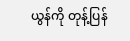ယွန်ကို တုန့်ပြန်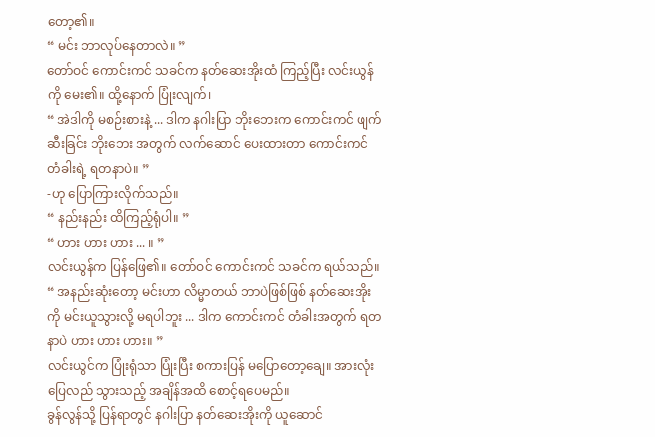တော့၏။
“ မင်း ဘာလုပ်နေတာလဲ။ ”
တော်ဝင် ကောင်းကင် သခင်က နတ်ဆေးအိုးထံ ကြည့်ပြီး လင်းယွန်ကို မေး၏။ ထို့နောက် ပြုံးလျက်၊
“ အဲဒါကို မစဉ်းစားနဲ့ ... ဒါက နဂါးပြာ ဘိုးဘေးက ကောင်းကင် ဖျက်ဆီးခြင်း ဘိုးဘေး အတွက် လက်ဆောင် ပေးထားတာ ကောင်းကင် တံခါးရဲ့ ရတနာပဲ။ ”
-ဟု ပြောကြားလိုက်သည်။
“ နည်းနည်း ထိကြည့်ရုံပါ။ ”
“ ဟား ဟား ဟား ... ။ ”
လင်းယွန်က ပြန်ဖြေ၏။ တော်ဝင် ကောင်းကင် သခင်က ရယ်သည်။
“ အနည်းဆုံးတော့ မင်းဟာ လိမ္မာတယ် ဘာပဲဖြစ်ဖြစ် နတ်ဆေးအိုးကို မင်းယူသွားလို့ မရပါဘူး ... ဒါက ကောင်းကင် တံခါးအတွက် ရတနာပဲ ဟား ဟား ဟား။ ”
လင်းယွင်က ပြုံးရုံသာ ပြုံးပြီး စကားပြန် မပြောတော့ချေ။ အားလုံး ပြေလည် သွားသည့် အချိန်အထိ စောင့်ရပေမည်။
ခွန်လွန်သို့ ပြန်ရာတွင် နဂါးပြာ နတ်ဆေးအိုးကို ယူဆောင်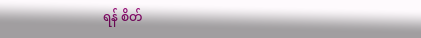ရန် စိတ်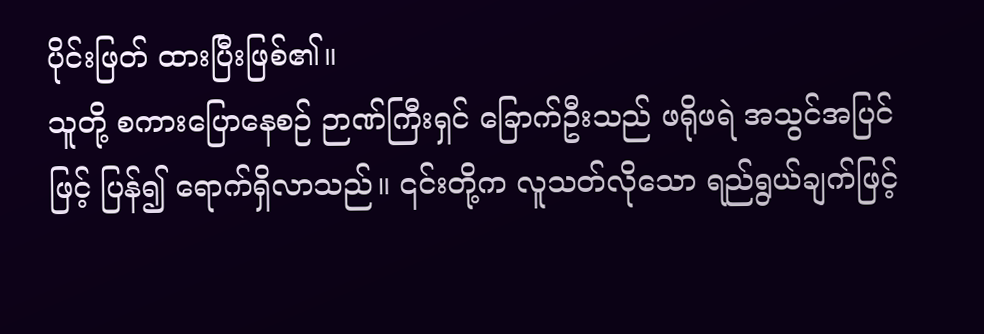ပိုင်းဖြတ် ထားပြီးဖြစ်၏။
သူတို့ စကားပြောနေစဉ် ဉာဏ်ကြီးရှင် ခြောက်ဦးသည် ဖရိုဖရဲ အသွင်အပြင်ဖြင့် ပြန်၍ ရောက်ရှိလာသည်။ ၎င်းတို့က လူသတ်လိုသော ရည်ရွယ်ချက်ဖြင့်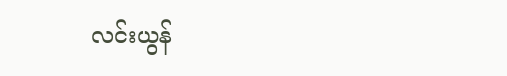လင်းယွန်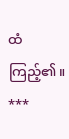ထံ ကြည့်၏။
***